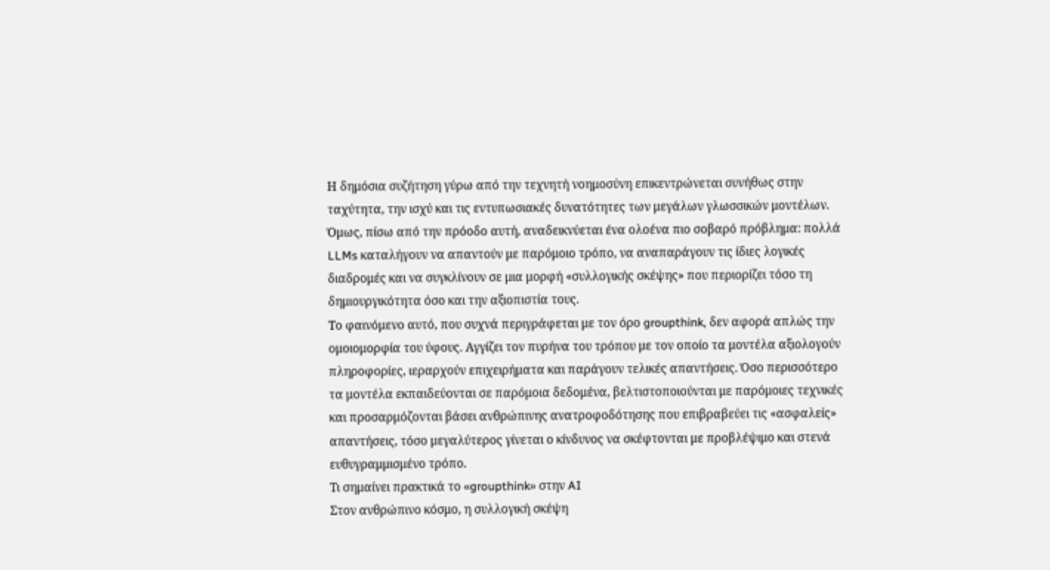Η δημόσια συζήτηση γύρω από την τεχνητή νοημοσύνη επικεντρώνεται συνήθως στην ταχύτητα, την ισχύ και τις εντυπωσιακές δυνατότητες των μεγάλων γλωσσικών μοντέλων. Όμως, πίσω από την πρόοδο αυτή, αναδεικνύεται ένα ολοένα πιο σοβαρό πρόβλημα: πολλά LLMs καταλήγουν να απαντούν με παρόμοιο τρόπο, να αναπαράγουν τις ίδιες λογικές διαδρομές και να συγκλίνουν σε μια μορφή «συλλογικής σκέψης» που περιορίζει τόσο τη δημιουργικότητα όσο και την αξιοπιστία τους.
Το φαινόμενο αυτό, που συχνά περιγράφεται με τον όρο groupthink, δεν αφορά απλώς την ομοιομορφία του ύφους. Αγγίζει τον πυρήνα του τρόπου με τον οποίο τα μοντέλα αξιολογούν πληροφορίες, ιεραρχούν επιχειρήματα και παράγουν τελικές απαντήσεις. Όσο περισσότερο τα μοντέλα εκπαιδεύονται σε παρόμοια δεδομένα, βελτιστοποιούνται με παρόμοιες τεχνικές και προσαρμόζονται βάσει ανθρώπινης ανατροφοδότησης που επιβραβεύει τις «ασφαλείς» απαντήσεις, τόσο μεγαλύτερος γίνεται ο κίνδυνος να σκέφτονται με προβλέψιμο και στενά ευθυγραμμισμένο τρόπο.
Τι σημαίνει πρακτικά το «groupthink» στην AI
Στον ανθρώπινο κόσμο, η συλλογική σκέψη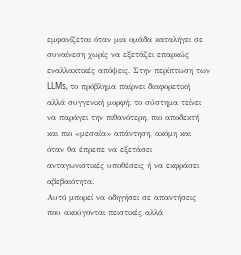εμφανίζεται όταν μια ομάδα καταλήγει σε συναίνεση χωρίς να εξετάζει επαρκώς εναλλακτικές απόψεις. Στην περίπτωση των LLMs, το πρόβλημα παίρνει διαφορετική αλλά συγγενική μορφή: το σύστημα τείνει να παράγει την πιθανότερη, πιο αποδεκτή και πιο «μεσαία» απάντηση, ακόμη και όταν θα έπρεπε να εξετάσει ανταγωνιστικές υποθέσεις ή να εκφράσει αβεβαιότητα.
Αυτό μπορεί να οδηγήσει σε απαντήσεις που ακούγονται πειστικές αλλά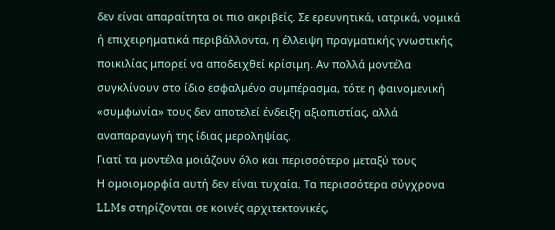δεν είναι απαραίτητα οι πιο ακριβείς. Σε ερευνητικά, ιατρικά, νομικά ή επιχειρηματικά περιβάλλοντα, η έλλειψη πραγματικής γνωστικής ποικιλίας μπορεί να αποδειχθεί κρίσιμη. Αν πολλά μοντέλα συγκλίνουν στο ίδιο εσφαλμένο συμπέρασμα, τότε η φαινομενική «συμφωνία» τους δεν αποτελεί ένδειξη αξιοπιστίας, αλλά αναπαραγωγή της ίδιας μεροληψίας.
Γιατί τα μοντέλα μοιάζουν όλο και περισσότερο μεταξύ τους
Η ομοιομορφία αυτή δεν είναι τυχαία. Τα περισσότερα σύγχρονα LLMs στηρίζονται σε κοινές αρχιτεκτονικές,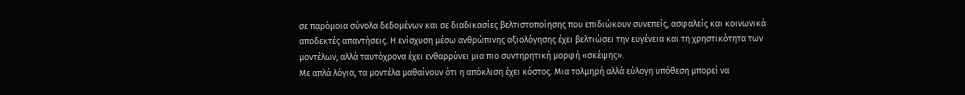σε παρόμοια σύνολα δεδομένων και σε διαδικασίες βελτιστοποίησης που επιδιώκουν συνεπείς, ασφαλείς και κοινωνικά αποδεκτές απαντήσεις. Η ενίσχυση μέσω ανθρώπινης αξιολόγησης έχει βελτιώσει την ευγένεια και τη χρηστικότητα των μοντέλων, αλλά ταυτόχρονα έχει ενθαρρύνει μια πιο συντηρητική μορφή «σκέψης».
Με απλά λόγια, τα μοντέλα μαθαίνουν ότι η απόκλιση έχει κόστος. Μια τολμηρή αλλά εύλογη υπόθεση μπορεί να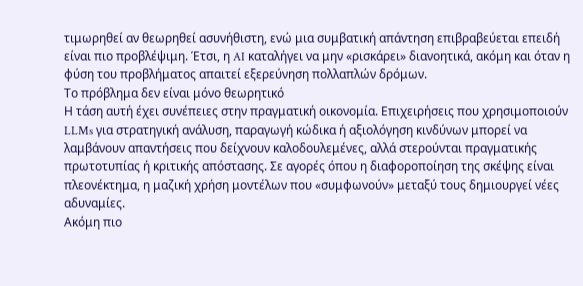τιμωρηθεί αν θεωρηθεί ασυνήθιστη, ενώ μια συμβατική απάντηση επιβραβεύεται επειδή είναι πιο προβλέψιμη. Έτσι, η AI καταλήγει να μην «ρισκάρει» διανοητικά, ακόμη και όταν η φύση του προβλήματος απαιτεί εξερεύνηση πολλαπλών δρόμων.
Το πρόβλημα δεν είναι μόνο θεωρητικό
Η τάση αυτή έχει συνέπειες στην πραγματική οικονομία. Επιχειρήσεις που χρησιμοποιούν LLMs για στρατηγική ανάλυση, παραγωγή κώδικα ή αξιολόγηση κινδύνων μπορεί να λαμβάνουν απαντήσεις που δείχνουν καλοδουλεμένες, αλλά στερούνται πραγματικής πρωτοτυπίας ή κριτικής απόστασης. Σε αγορές όπου η διαφοροποίηση της σκέψης είναι πλεονέκτημα, η μαζική χρήση μοντέλων που «συμφωνούν» μεταξύ τους δημιουργεί νέες αδυναμίες.
Ακόμη πιο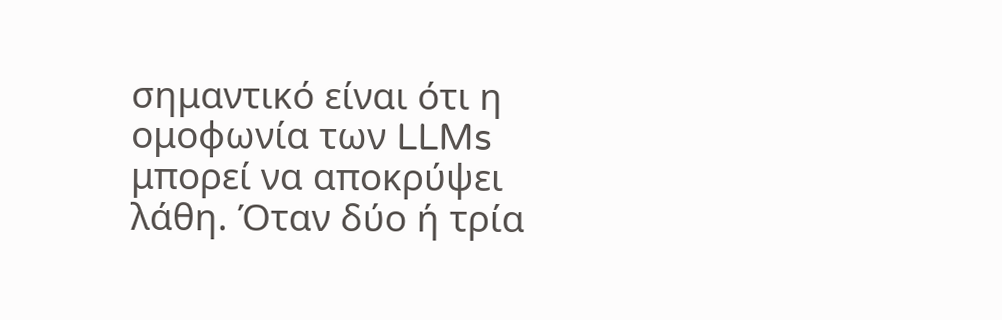σημαντικό είναι ότι η ομοφωνία των LLMs μπορεί να αποκρύψει λάθη. Όταν δύο ή τρία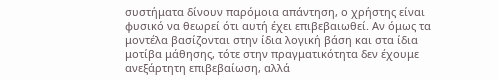συστήματα δίνουν παρόμοια απάντηση, ο χρήστης είναι φυσικό να θεωρεί ότι αυτή έχει επιβεβαιωθεί. Αν όμως τα μοντέλα βασίζονται στην ίδια λογική βάση και στα ίδια μοτίβα μάθησης, τότε στην πραγματικότητα δεν έχουμε ανεξάρτητη επιβεβαίωση, αλλά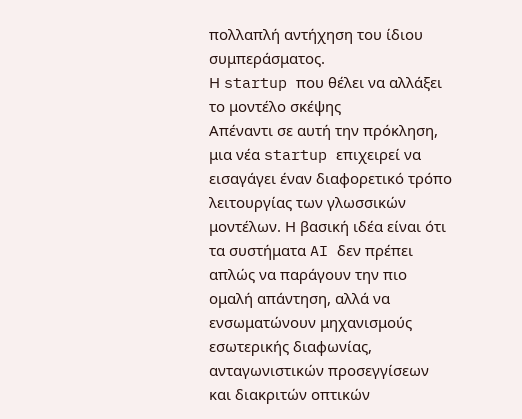πολλαπλή αντήχηση του ίδιου συμπεράσματος.
Η startup που θέλει να αλλάξει το μοντέλο σκέψης
Απέναντι σε αυτή την πρόκληση, μια νέα startup επιχειρεί να εισαγάγει έναν διαφορετικό τρόπο λειτουργίας των γλωσσικών μοντέλων. Η βασική ιδέα είναι ότι τα συστήματα AI δεν πρέπει απλώς να παράγουν την πιο ομαλή απάντηση, αλλά να ενσωματώνουν μηχανισμούς εσωτερικής διαφωνίας, ανταγωνιστικών προσεγγίσεων και διακριτών οπτικών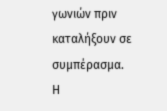γωνιών πριν καταλήξουν σε συμπέρασμα.
Η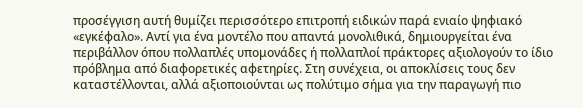προσέγγιση αυτή θυμίζει περισσότερο επιτροπή ειδικών παρά ενιαίο ψηφιακό «εγκέφαλο». Αντί για ένα μοντέλο που απαντά μονολιθικά, δημιουργείται ένα περιβάλλον όπου πολλαπλές υπομονάδες ή πολλαπλοί πράκτορες αξιολογούν το ίδιο πρόβλημα από διαφορετικές αφετηρίες. Στη συνέχεια, οι αποκλίσεις τους δεν καταστέλλονται, αλλά αξιοποιούνται ως πολύτιμο σήμα για την παραγωγή πιο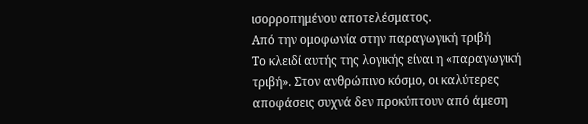ισορροπημένου αποτελέσματος.
Από την ομοφωνία στην παραγωγική τριβή
Το κλειδί αυτής της λογικής είναι η «παραγωγική τριβή». Στον ανθρώπινο κόσμο, οι καλύτερες αποφάσεις συχνά δεν προκύπτουν από άμεση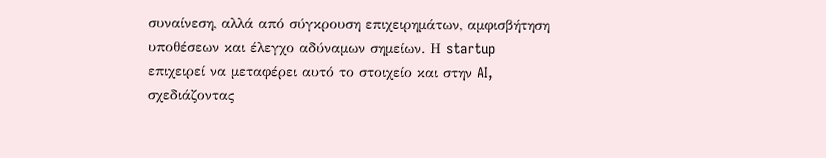συναίνεση, αλλά από σύγκρουση επιχειρημάτων, αμφισβήτηση υποθέσεων και έλεγχο αδύναμων σημείων. Η startup επιχειρεί να μεταφέρει αυτό το στοιχείο και στην AI, σχεδιάζοντας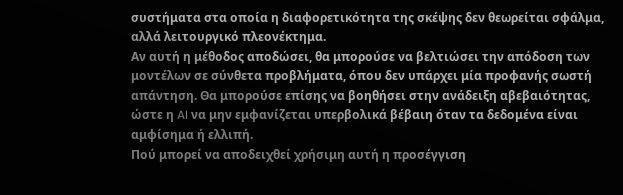συστήματα στα οποία η διαφορετικότητα της σκέψης δεν θεωρείται σφάλμα, αλλά λειτουργικό πλεονέκτημα.
Αν αυτή η μέθοδος αποδώσει, θα μπορούσε να βελτιώσει την απόδοση των μοντέλων σε σύνθετα προβλήματα, όπου δεν υπάρχει μία προφανής σωστή απάντηση. Θα μπορούσε επίσης να βοηθήσει στην ανάδειξη αβεβαιότητας, ώστε η AI να μην εμφανίζεται υπερβολικά βέβαιη όταν τα δεδομένα είναι αμφίσημα ή ελλιπή.
Πού μπορεί να αποδειχθεί χρήσιμη αυτή η προσέγγιση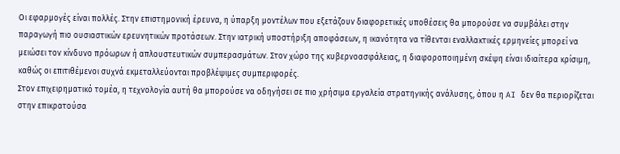Οι εφαρμογές είναι πολλές. Στην επιστημονική έρευνα, η ύπαρξη μοντέλων που εξετάζουν διαφορετικές υποθέσεις θα μπορούσε να συμβάλει στην παραγωγή πιο ουσιαστικών ερευνητικών προτάσεων. Στην ιατρική υποστήριξη αποφάσεων, η ικανότητα να τίθενται εναλλακτικές ερμηνείες μπορεί να μειώσει τον κίνδυνο πρόωρων ή απλουστευτικών συμπερασμάτων. Στον χώρο της κυβερνοασφάλειας, η διαφοροποιημένη σκέψη είναι ιδιαίτερα κρίσιμη, καθώς οι επιτιθέμενοι συχνά εκμεταλλεύονται προβλέψιμες συμπεριφορές.
Στον επιχειρηματικό τομέα, η τεχνολογία αυτή θα μπορούσε να οδηγήσει σε πιο χρήσιμα εργαλεία στρατηγικής ανάλυσης, όπου η AI δεν θα περιορίζεται στην επικρατούσα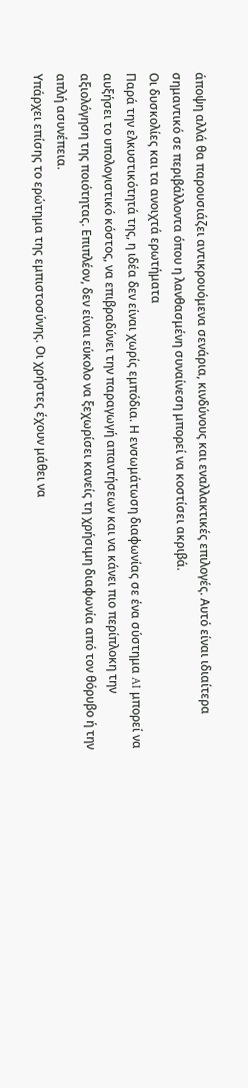άποψη αλλά θα παρουσιάζει αντικρουόμενα σενάρια, κινδύνους και εναλλακτικές επιλογές. Αυτό είναι ιδιαίτερα σημαντικό σε περιβάλλοντα όπου η λανθασμένη συναίνεση μπορεί να κοστίσει ακριβά.
Οι δυσκολίες και τα ανοιχτά ερωτήματα
Παρά την ελκυστικότητά της, η ιδέα δεν είναι χωρίς εμπόδια. Η ενσωμάτωση διαφωνίας σε ένα σύστημα AI μπορεί να αυξήσει το υπολογιστικό κόστος, να επιβραδύνει την παραγωγή απαντήσεων και να κάνει πιο περίπλοκη την αξιολόγηση της ποιότητας. Επιπλέον, δεν είναι εύκολο να ξεχωρίσει κανείς τη χρήσιμη διαφωνία από τον θόρυβο ή την απλή ασυνέπεια.
Υπάρχει επίσης το ερώτημα της εμπιστοσύνης. Οι χρήστες έχουν μάθει να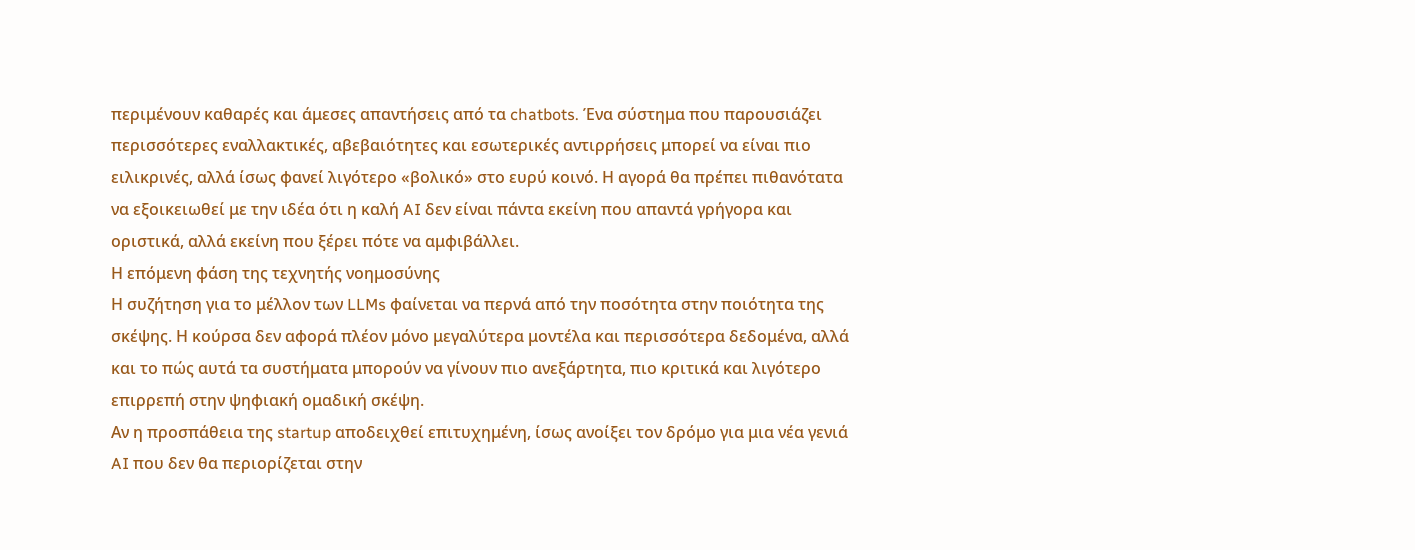περιμένουν καθαρές και άμεσες απαντήσεις από τα chatbots. Ένα σύστημα που παρουσιάζει περισσότερες εναλλακτικές, αβεβαιότητες και εσωτερικές αντιρρήσεις μπορεί να είναι πιο ειλικρινές, αλλά ίσως φανεί λιγότερο «βολικό» στο ευρύ κοινό. Η αγορά θα πρέπει πιθανότατα να εξοικειωθεί με την ιδέα ότι η καλή AI δεν είναι πάντα εκείνη που απαντά γρήγορα και οριστικά, αλλά εκείνη που ξέρει πότε να αμφιβάλλει.
Η επόμενη φάση της τεχνητής νοημοσύνης
Η συζήτηση για το μέλλον των LLMs φαίνεται να περνά από την ποσότητα στην ποιότητα της σκέψης. Η κούρσα δεν αφορά πλέον μόνο μεγαλύτερα μοντέλα και περισσότερα δεδομένα, αλλά και το πώς αυτά τα συστήματα μπορούν να γίνουν πιο ανεξάρτητα, πιο κριτικά και λιγότερο επιρρεπή στην ψηφιακή ομαδική σκέψη.
Αν η προσπάθεια της startup αποδειχθεί επιτυχημένη, ίσως ανοίξει τον δρόμο για μια νέα γενιά AI που δεν θα περιορίζεται στην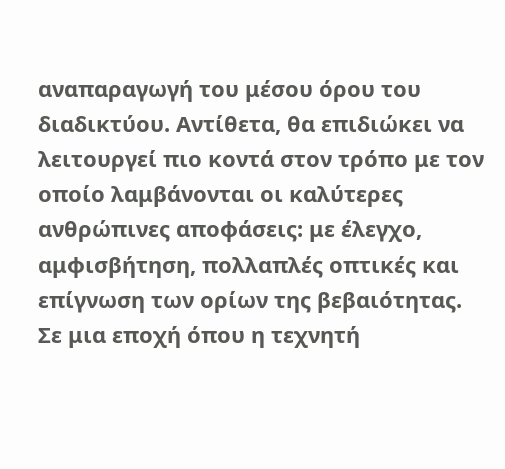αναπαραγωγή του μέσου όρου του διαδικτύου. Αντίθετα, θα επιδιώκει να λειτουργεί πιο κοντά στον τρόπο με τον οποίο λαμβάνονται οι καλύτερες ανθρώπινες αποφάσεις: με έλεγχο, αμφισβήτηση, πολλαπλές οπτικές και επίγνωση των ορίων της βεβαιότητας.
Σε μια εποχή όπου η τεχνητή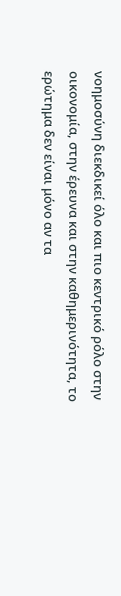νοημοσύνη διεκδικεί όλο και πιο κεντρικό ρόλο στην οικονομία, στην έρευνα και στην καθημερινότητα, το ερώτημα δεν είναι μόνο αν τα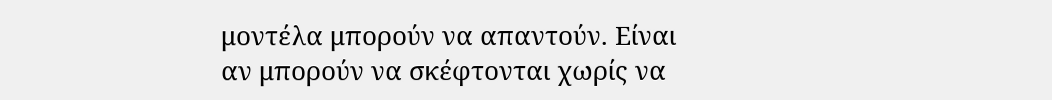μοντέλα μπορούν να απαντούν. Είναι αν μπορούν να σκέφτονται χωρίς να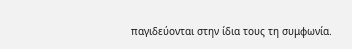παγιδεύονται στην ίδια τους τη συμφωνία.